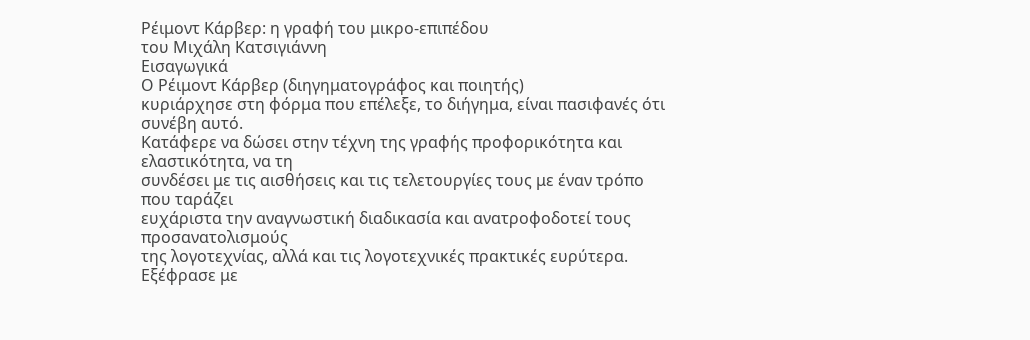Ρέιμοντ Κάρβερ: η γραφή του μικρο-επιπέδου
του Μιχάλη Κατσιγιάννη
Εισαγωγικά
Ο Ρέιμοντ Κάρβερ (διηγηματογράφος και ποιητής)
κυριάρχησε στη φόρμα που επέλεξε, το διήγημα, είναι πασιφανές ότι συνέβη αυτό.
Κατάφερε να δώσει στην τέχνη της γραφής προφορικότητα και ελαστικότητα, να τη
συνδέσει με τις αισθήσεις και τις τελετουργίες τους με έναν τρόπο που ταράζει
ευχάριστα την αναγνωστική διαδικασία και ανατροφοδοτεί τους προσανατολισμούς
της λογοτεχνίας, αλλά και τις λογοτεχνικές πρακτικές ευρύτερα. Εξέφρασε με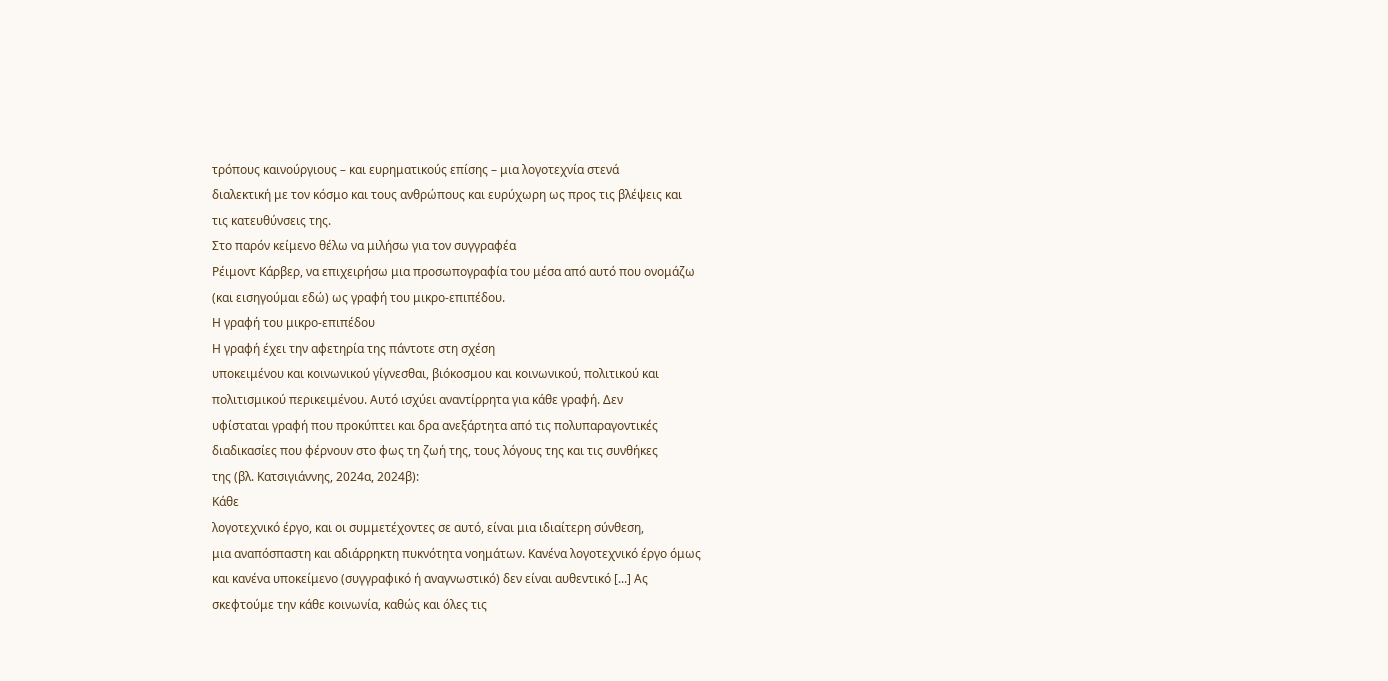τρόπους καινούργιους – και ευρηματικούς επίσης – μια λογοτεχνία στενά
διαλεκτική με τον κόσμο και τους ανθρώπους και ευρύχωρη ως προς τις βλέψεις και
τις κατευθύνσεις της.
Στο παρόν κείμενο θέλω να μιλήσω για τον συγγραφέα
Ρέιμοντ Κάρβερ, να επιχειρήσω μια προσωπογραφία του μέσα από αυτό που ονομάζω
(και εισηγούμαι εδώ) ως γραφή του μικρο-επιπέδου.
Η γραφή του μικρο-επιπέδου
Η γραφή έχει την αφετηρία της πάντοτε στη σχέση
υποκειμένου και κοινωνικού γίγνεσθαι, βιόκοσμου και κοινωνικού, πολιτικού και
πολιτισμικού περικειμένου. Αυτό ισχύει αναντίρρητα για κάθε γραφή. Δεν
υφίσταται γραφή που προκύπτει και δρα ανεξάρτητα από τις πολυπαραγοντικές
διαδικασίες που φέρνουν στο φως τη ζωή της, τους λόγους της και τις συνθήκες
της (βλ. Κατσιγιάννης, 2024α, 2024β):
Κάθε
λογοτεχνικό έργο, και οι συμμετέχοντες σε αυτό, είναι μια ιδιαίτερη σύνθεση,
μια αναπόσπαστη και αδιάρρηκτη πυκνότητα νοημάτων. Κανένα λογοτεχνικό έργο όμως
και κανένα υποκείμενο (συγγραφικό ή αναγνωστικό) δεν είναι αυθεντικό [...] Ας
σκεφτούμε την κάθε κοινωνία, καθώς και όλες τις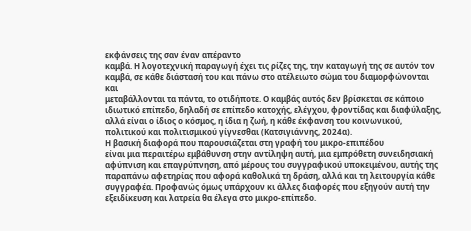εκφάνσεις της σαν έναν απέραντο
καμβά. Η λογοτεχνική παραγωγή έχει τις ρίζες της, την καταγωγή της σε αυτόν τον
καμβά, σε κάθε διάστασή του και πάνω στο ατέλειωτο σώμα του διαμορφώνονται και
μεταβάλλονται τα πάντα, το οτιδήποτε. Ο καμβάς αυτός δεν βρίσκεται σε κάποιο
ιδιωτικό επίπεδο, δηλαδή σε επίπεδο κατοχής, ελέγχου, φροντίδας και διαφύλαξης,
αλλά είναι ο ίδιος ο κόσμος, η ίδια η ζωή, η κάθε έκφανση του κοινωνικού,
πολιτικού και πολιτισμικού γίγνεσθαι (Κατσιγιάννης, 2024α).
Η βασική διαφορά που παρουσιάζεται στη γραφή του μικρο-επιπέδου
είναι μια περαιτέρω εμβάθυνση στην αντίληψη αυτή, μια εμπρόθετη συνειδησιακή
αφύπνιση και επαγρύπνηση, από μέρους του συγγραφικού υποκειμένου, αυτής της
παραπάνω αφετηρίας που αφορά καθολικά τη δράση, αλλά και τη λειτουργία κάθε
συγγραφέα. Προφανώς όμως υπάρχουν κι άλλες διαφορές που εξηγούν αυτή την
εξειδίκευση και λατρεία θα έλεγα στο μικρο-επίπεδο.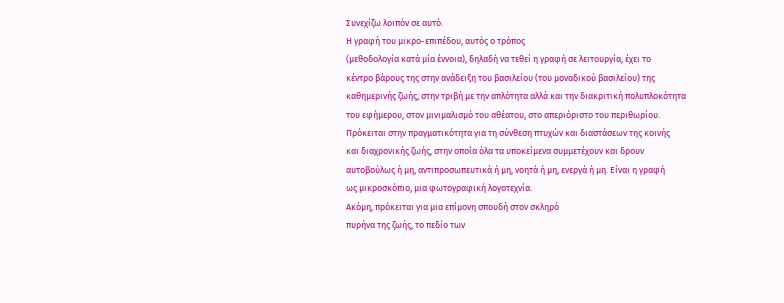Συνεχίζω λοιπόν σε αυτό.
Η γραφή του μικρο-επιπέδου, αυτός ο τρόπος
(μεθοδολογία κατά μία έννοια), δηλαδή να τεθεί η γραφή σε λειτουργία, έχει το
κέντρο βάρους της στην ανάδειξη του βασιλείου (του μοναδικού βασιλείου) της
καθημερινής ζωής, στην τριβή με την απλότητα αλλά και την διακριτική πολυπλοκότητα
του εφήμερου, στον μινιμαλισμό του αθέατου, στο απεριόριστο του περιθωρίου.
Πρόκειται στην πραγματικότητα για τη σύνθεση πτυχών και διαστάσεων της κοινής
και διαχρονικής ζωής, στην οποία όλα τα υποκείμενα συμμετέχουν και δρουν
αυτοβούλως ή μη, αντιπροσωπευτικά ή μη, νοητά ή μη, ενεργά ή μη. Είναι η γραφή
ως μικροσκόπιο, μια φωτογραφική λογοτεχνία.
Ακόμη, πρόκειται για μια επίμονη σπουδή στον σκληρό
πυρήνα της ζωής, το πεδίο των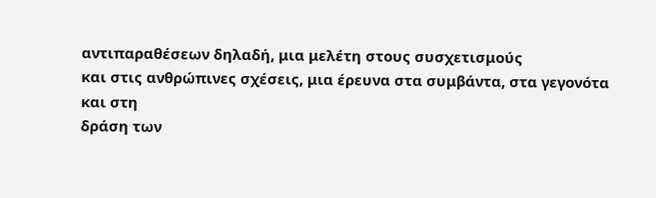αντιπαραθέσεων δηλαδή, μια μελέτη στους συσχετισμούς
και στις ανθρώπινες σχέσεις, μια έρευνα στα συμβάντα, στα γεγονότα και στη
δράση των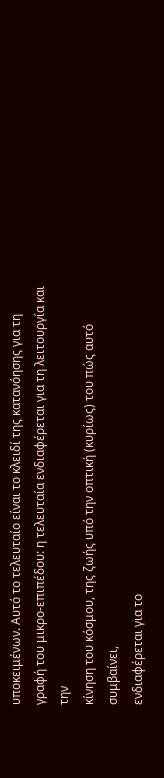υποκειμένων. Αυτό το τελευταίο είναι το κλειδί της κατανόησης για τη
γραφή του μικρο-επιπέδου: η τελευταία ενδιαφέρεται για τη λειτουργία και την
κίνηση του κόσμου, της ζωής υπό την οπτική (κυρίως) του πώς αυτό συμβαίνει,
ενδιαφέρεται για το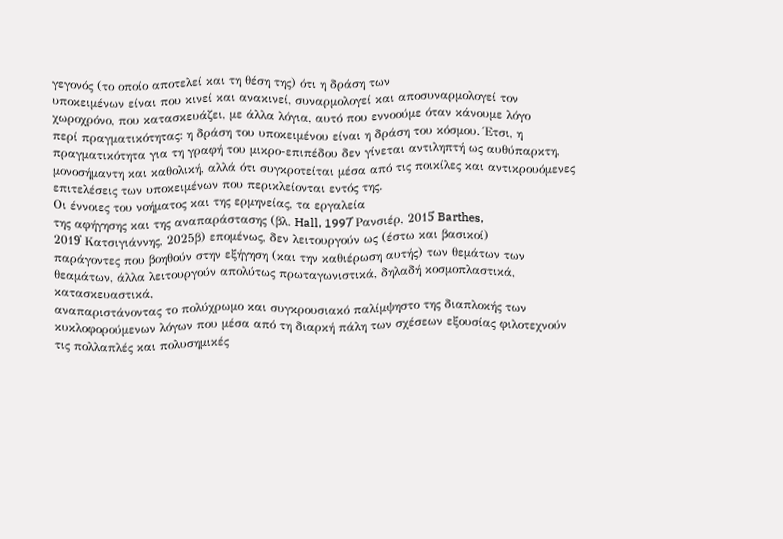γεγονός (το οποίο αποτελεί και τη θέση της) ότι η δράση των
υποκειμένων είναι που κινεί και ανακινεί, συναρμολογεί και αποσυναρμολογεί τον
χωροχρόνο, που κατασκευάζει, με άλλα λόγια, αυτό που εννοούμε όταν κάνουμε λόγο
περί πραγματικότητας: η δράση του υποκειμένου είναι η δράση του κόσμου. Έτσι, η
πραγματικότητα για τη γραφή του μικρο-επιπέδου δεν γίνεται αντιληπτή ως αυθύπαρκτη,
μονοσήμαντη και καθολική, αλλά ότι συγκροτείται μέσα από τις ποικίλες και αντικρουόμενες
επιτελέσεις των υποκειμένων που περικλείονται εντός της.
Οι έννοιες του νοήματος και της ερμηνείας, τα εργαλεία
της αφήγησης και της αναπαράστασης (βλ. Hall, 1997̇ Ρανσιέρ, 2015̇ Barthes,
2019̇ Κατσιγιάννης, 2025β) επομένως, δεν λειτουργούν ως (έστω και βασικοί)
παράγοντες που βοηθούν στην εξήγηση (και την καθιέρωση αυτής) των θεμάτων των
θεαμάτων, άλλα λειτουργούν απολύτως πρωταγωνιστικά, δηλαδή κοσμοπλαστικά, κατασκευαστικά,
αναπαριστάνοντας το πολύχρωμο και συγκρουσιακό παλίμψηστο της διαπλοκής των
κυκλοφορούμενων λόγων που μέσα από τη διαρκή πάλη των σχέσεων εξουσίας φιλοτεχνούν
τις πολλαπλές και πολυσημικές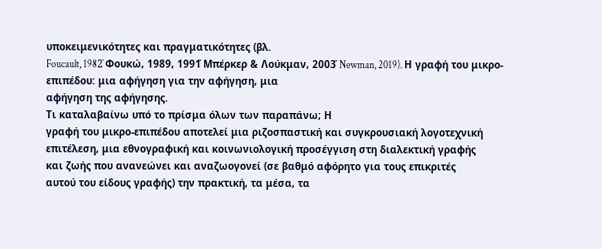υποκειμενικότητες και πραγματικότητες (βλ.
Foucault, 1982̇ Φουκώ, 1989, 1991̇ Μπέρκερ & Λούκμαν, 2003̇ Newman, 2019). Η γραφή του μικρο-επιπέδου: μια αφήγηση για την αφήγηση, μια
αφήγηση της αφήγησης.
Τι καταλαβαίνω υπό το πρίσμα όλων των παραπάνω; Η
γραφή του μικρο-επιπέδου αποτελεί μια ριζοσπαστική και συγκρουσιακή λογοτεχνική
επιτέλεση, μια εθνογραφική και κοινωνιολογική προσέγγιση στη διαλεκτική γραφής
και ζωής που ανανεώνει και αναζωογονεί (σε βαθμό αφόρητο για τους επικριτές
αυτού του είδους γραφής) την πρακτική, τα μέσα, τα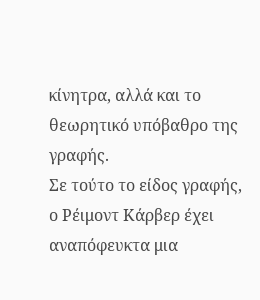κίνητρα, αλλά και το
θεωρητικό υπόβαθρο της γραφής.
Σε τούτο το είδος γραφής, ο Ρέιμοντ Κάρβερ έχει
αναπόφευκτα μια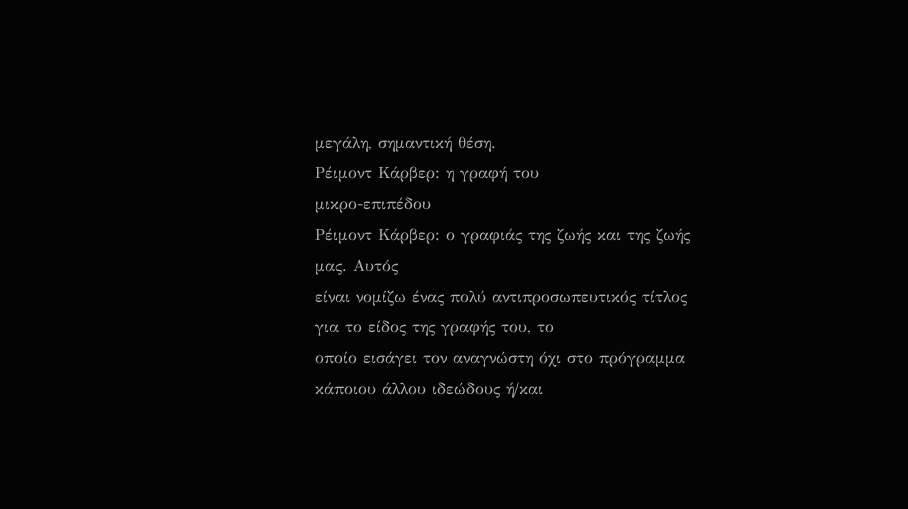μεγάλη, σημαντική θέση.
Ρέιμοντ Κάρβερ: η γραφή του
μικρο-επιπέδου
Ρέιμοντ Κάρβερ: ο γραφιάς της ζωής και της ζωής μας. Αυτός
είναι νομίζω ένας πολύ αντιπροσωπευτικός τίτλος για το είδος της γραφής του, το
οποίο εισάγει τον αναγνώστη όχι στο πρόγραμμα κάποιου άλλου ιδεώδους ή/και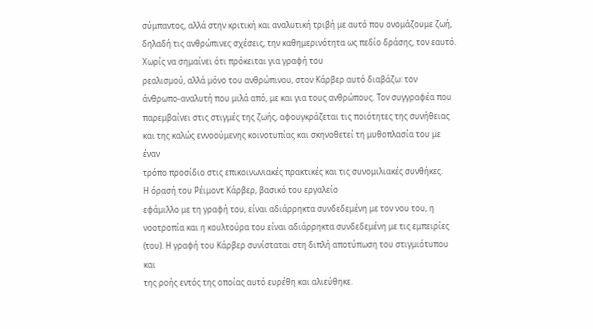σύμπαντος, αλλά στην κριτική και αναλυτική τριβή με αυτό που ονομάζουμε ζωή,
δηλαδή τις ανθρώπινες σχέσεις, την καθημερινότητα ως πεδίο δράσης, τον εαυτό.
Χωρίς να σημαίνει ότι πρόκειται για γραφή του
ρεαλισμού, αλλά μόνο του ανθρώπινου, στον Κάρβερ αυτό διαβάζω: τον
άνθρωπο-αναλυτή που μιλά από, με και για τους ανθρώπους. Τον συγγραφέα που
παρεμβαίνει στις στιγμές της ζωής, αφουγκράζεται τις ποιότητες της συνήθειας
και της καλώς εννοούμενης κοινοτυπίας και σκηνοθετεί τη μυθοπλασία του με έναν
τρόπο προσίδιο στις επικοινωνιακές πρακτικές και τις συνομιλιακές συνθήκες.
Η όρασή του Ρέιμοντ Κάρβερ, βασικό του εργαλείο
εφάμιλλο με τη γραφή του, είναι αδιάρρηκτα συνδεδεμένη με τον νου του, η
νοοτροπία και η κουλτούρα του είναι αδιάρρηκτα συνδεδεμένη με τις εμπειρίες
(του). Η γραφή του Κάρβερ συνίσταται στη διπλή αποτύπωση του στιγμιότυπου και
της ροής εντός της οποίας αυτό ευρέθη και αλιεύθηκε.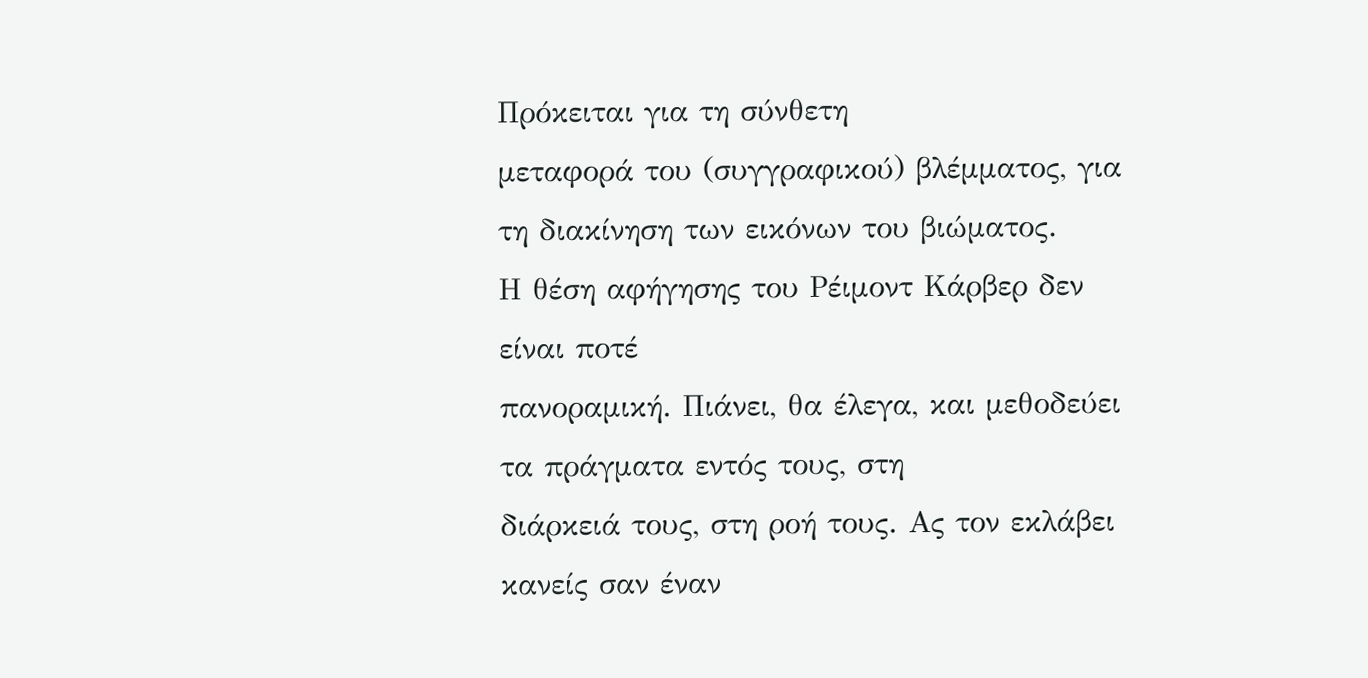Πρόκειται για τη σύνθετη
μεταφορά του (συγγραφικού) βλέμματος, για τη διακίνηση των εικόνων του βιώματος.
Η θέση αφήγησης του Ρέιμοντ Κάρβερ δεν είναι ποτέ
πανοραμική. Πιάνει, θα έλεγα, και μεθοδεύει τα πράγματα εντός τους, στη
διάρκειά τους, στη ροή τους. Ας τον εκλάβει κανείς σαν έναν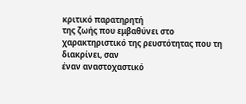κριτικό παρατηρητή
της ζωής που εμβαθύνει στο χαρακτηριστικό της ρευστότητας που τη διακρίνει, σαν
έναν αναστοχαστικό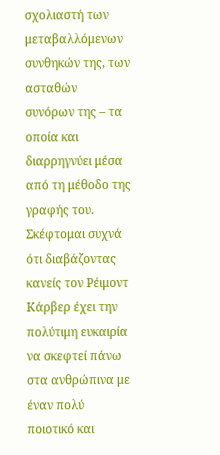σχολιαστή των μεταβαλλόμενων συνθηκών της, των ασταθών
συνόρων της – τα οποία και διαρρηγνύει μέσα από τη μέθοδο της γραφής του.
Σκέφτομαι συχνά ότι διαβάζοντας κανείς τον Ρέιμοντ
Κάρβερ έχει την πολύτιμη ευκαιρία να σκεφτεί πάνω στα ανθρώπινα με έναν πολύ
ποιοτικό και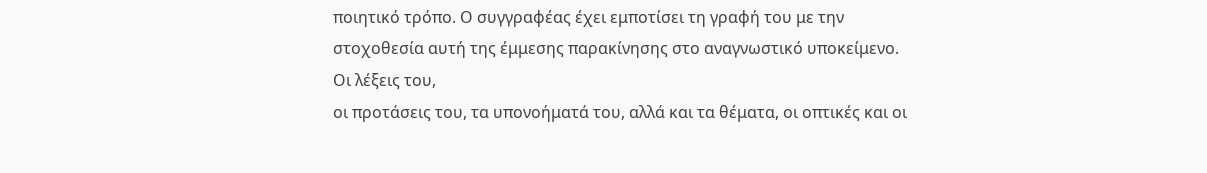ποιητικό τρόπο. Ο συγγραφέας έχει εμποτίσει τη γραφή του με την
στοχοθεσία αυτή της έμμεσης παρακίνησης στο αναγνωστικό υποκείμενο. Οι λέξεις του,
οι προτάσεις του, τα υπονοήματά του, αλλά και τα θέματα, οι οπτικές και οι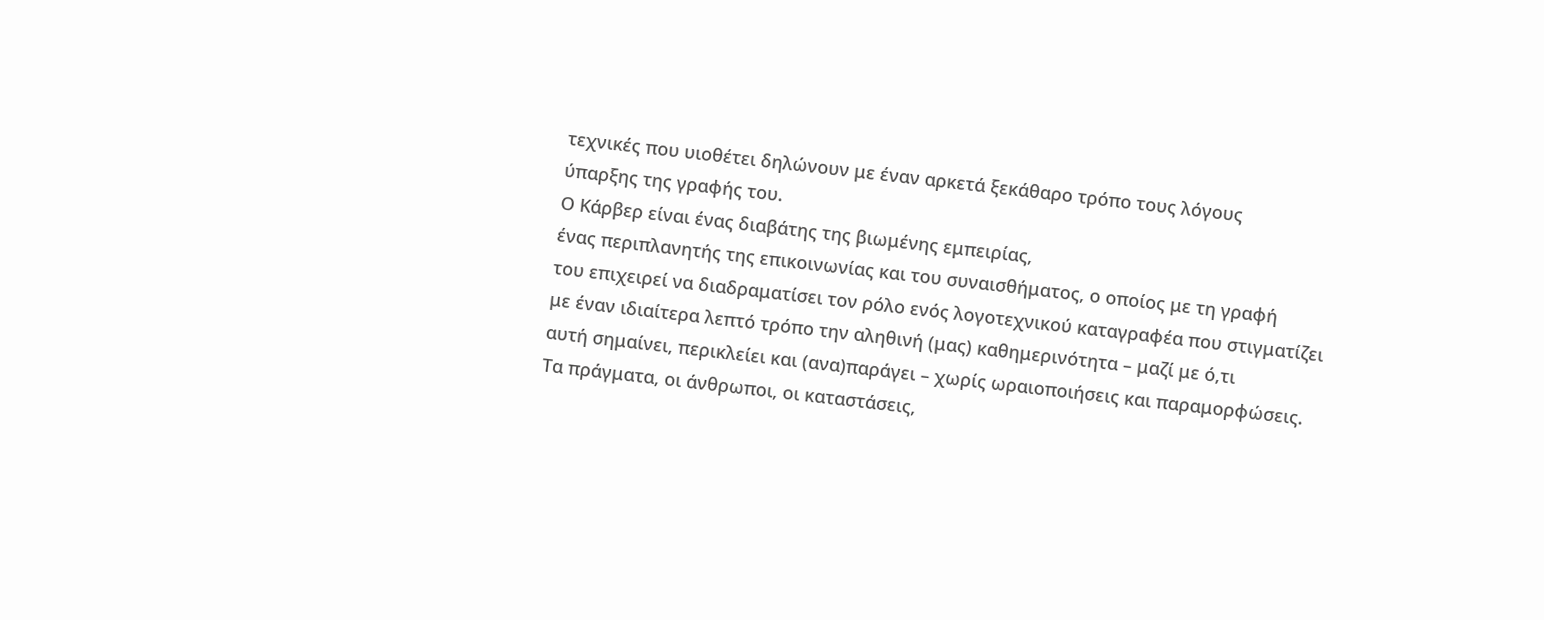τεχνικές που υιοθέτει δηλώνουν με έναν αρκετά ξεκάθαρο τρόπο τους λόγους
ύπαρξης της γραφής του.
Ο Κάρβερ είναι ένας διαβάτης της βιωμένης εμπειρίας,
ένας περιπλανητής της επικοινωνίας και του συναισθήματος, ο οποίος με τη γραφή
του επιχειρεί να διαδραματίσει τον ρόλο ενός λογοτεχνικού καταγραφέα που στιγματίζει
με έναν ιδιαίτερα λεπτό τρόπο την αληθινή (μας) καθημερινότητα – μαζί με ό,τι
αυτή σημαίνει, περικλείει και (ανα)παράγει – χωρίς ωραιοποιήσεις και παραμορφώσεις.
Τα πράγματα, οι άνθρωποι, οι καταστάσεις,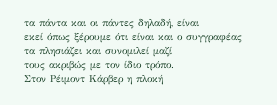τα πάντα και οι πάντες δηλαδή, είναι
εκεί όπως ξέρουμε ότι είναι και ο συγγραφέας τα πλησιάζει και συνομιλεί μαζί
τους ακριβώς με τον ίδιο τρόπο.
Στον Ρέιμοντ Κάρβερ η πλοκή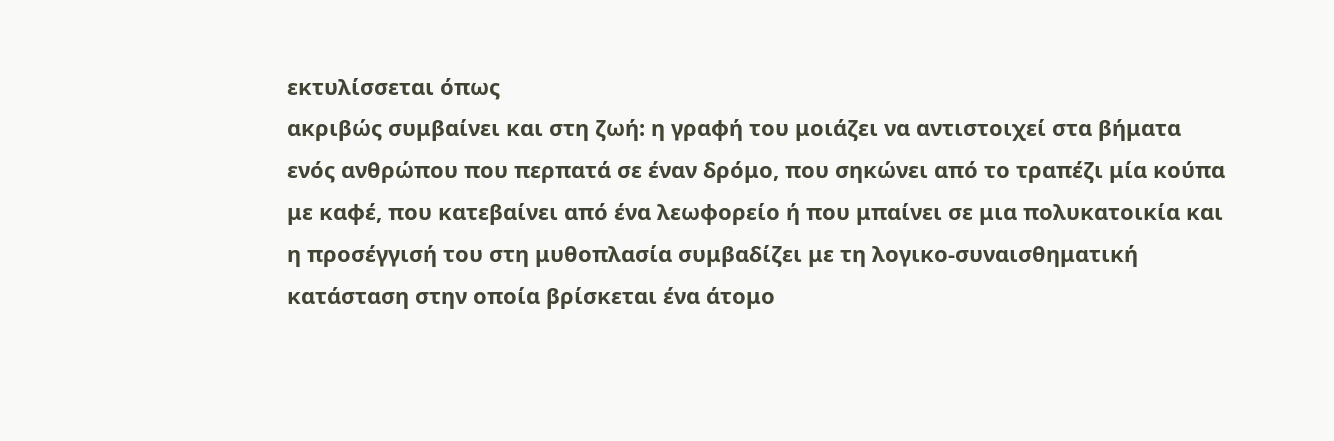εκτυλίσσεται όπως
ακριβώς συμβαίνει και στη ζωή: η γραφή του μοιάζει να αντιστοιχεί στα βήματα
ενός ανθρώπου που περπατά σε έναν δρόμο, που σηκώνει από το τραπέζι μία κούπα
με καφέ, που κατεβαίνει από ένα λεωφορείο ή που μπαίνει σε μια πολυκατοικία και
η προσέγγισή του στη μυθοπλασία συμβαδίζει με τη λογικο-συναισθηματική
κατάσταση στην οποία βρίσκεται ένα άτομο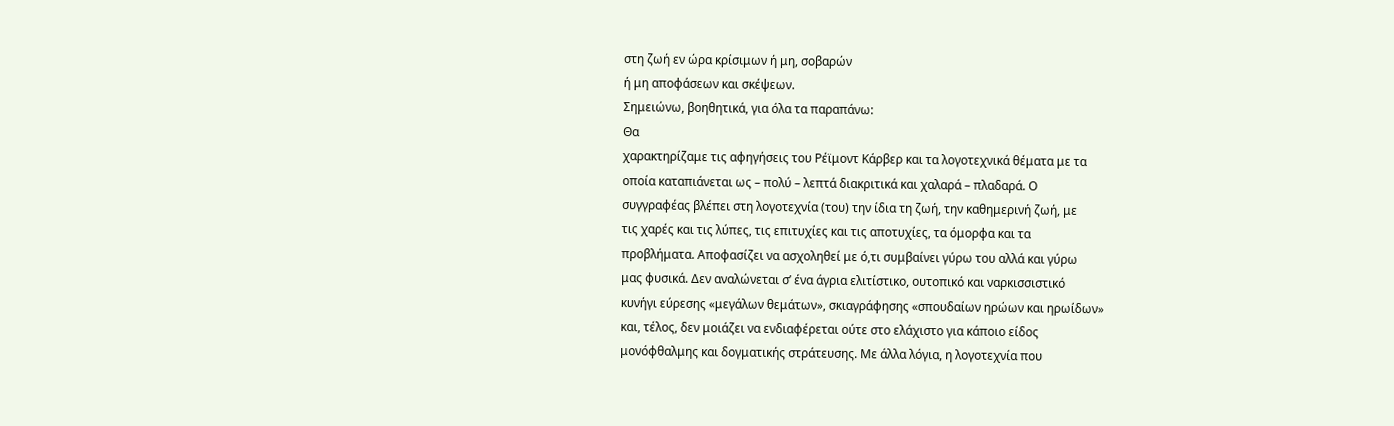στη ζωή εν ώρα κρίσιμων ή μη, σοβαρών
ή μη αποφάσεων και σκέψεων.
Σημειώνω, βοηθητικά, για όλα τα παραπάνω:
Θα
χαρακτηρίζαμε τις αφηγήσεις του Ρέϊμοντ Κάρβερ και τα λογοτεχνικά θέματα με τα
οποία καταπιάνεται ως – πολύ – λεπτά διακριτικά και χαλαρά – πλαδαρά. Ο
συγγραφέας βλέπει στη λογοτεχνία (του) την ίδια τη ζωή, την καθημερινή ζωή, με
τις χαρές και τις λύπες, τις επιτυχίες και τις αποτυχίες, τα όμορφα και τα
προβλήματα. Αποφασίζει να ασχοληθεί με ό,τι συμβαίνει γύρω του αλλά και γύρω
μας φυσικά. Δεν αναλώνεται σ’ ένα άγρια ελιτίστικο, ουτοπικό και ναρκισσιστικό
κυνήγι εύρεσης «μεγάλων θεμάτων», σκιαγράφησης «σπουδαίων ηρώων και ηρωίδων»
και, τέλος, δεν μοιάζει να ενδιαφέρεται ούτε στο ελάχιστο για κάποιο είδος
μονόφθαλμης και δογματικής στράτευσης. Με άλλα λόγια, η λογοτεχνία που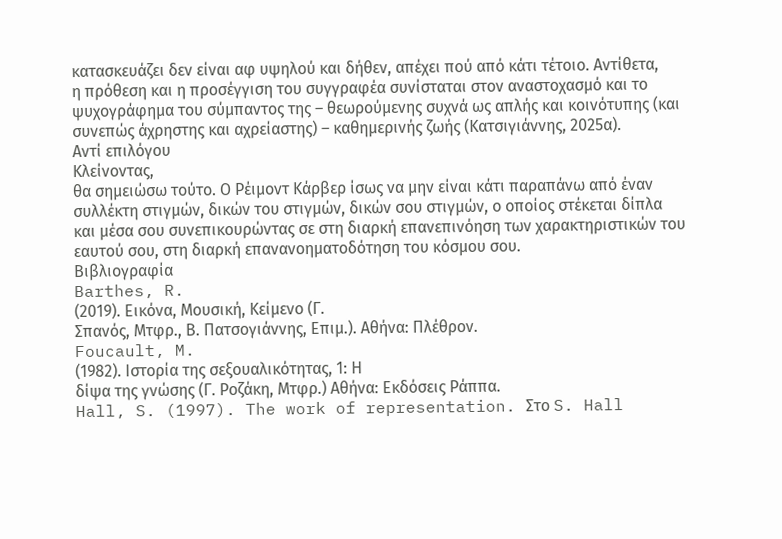κατασκευάζει δεν είναι αφ υψηλού και δήθεν, απέχει πού από κάτι τέτοιο. Αντίθετα,
η πρόθεση και η προσέγγιση του συγγραφέα συνίσταται στον αναστοχασμό και το
ψυχογράφημα του σύμπαντος της – θεωρούμενης συχνά ως απλής και κοινότυπης (και
συνεπώς άχρηστης και αχρείαστης) – καθημερινής ζωής (Κατσιγιάννης, 2025α).
Αντί επιλόγου
Κλείνοντας,
θα σημειώσω τούτο. Ο Ρέιμοντ Κάρβερ ίσως να μην είναι κάτι παραπάνω από έναν
συλλέκτη στιγμών, δικών του στιγμών, δικών σου στιγμών, ο οποίος στέκεται δίπλα
και μέσα σου συνεπικουρώντας σε στη διαρκή επανεπινόηση των χαρακτηριστικών του
εαυτού σου, στη διαρκή επανανοηματοδότηση του κόσμου σου.
Βιβλιογραφία
Barthes, R.
(2019). Εικόνα, Μουσική, Κείμενο (Γ.
Σπανός, Μτφρ., Β. Πατσογιάννης, Επιμ.). Αθήνα: Πλέθρον.
Foucault, M.
(1982). Ιστορία της σεξουαλικότητας, 1: Η
δίψα της γνώσης (Γ. Ροζάκη, Μτφρ.) Αθήνα: Εκδόσεις Ράππα.
Hall, S. (1997). The work of representation. Στο S. Hall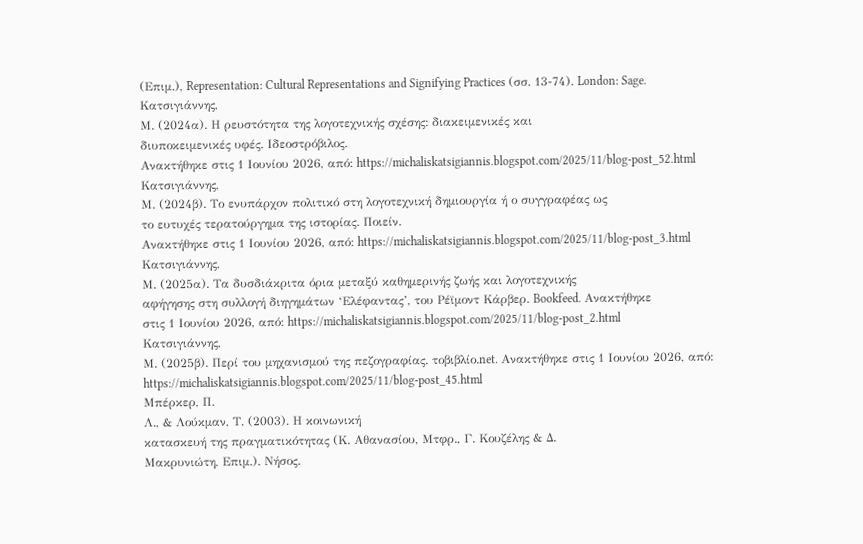(Επιμ.), Representation: Cultural Representations and Signifying Practices (σσ. 13-74). London: Sage.
Κατσιγιάννης,
Μ. (2024α). Η ρευστότητα της λογοτεχνικής σχέσης: διακειμενικές και
διυποκειμενικές υφές. Ιδεοστρόβιλος.
Ανακτήθηκε στις 1 Ιουνίου 2026, από: https://michaliskatsigiannis.blogspot.com/2025/11/blog-post_52.html
Κατσιγιάννης,
Μ. (2024β). Το ενυπάρχον πολιτικό στη λογοτεχνική δημιουργία ή ο συγγραφέας ως
το ευτυχές τερατούργημα της ιστορίας. Ποιείν.
Ανακτήθηκε στις 1 Ιουνίου 2026, από: https://michaliskatsigiannis.blogspot.com/2025/11/blog-post_3.html
Κατσιγιάννης,
Μ. (2025α). Τα δυσδιάκριτα όρια μεταξύ καθημερινής ζωής και λογοτεχνικής
αφήγησης στη συλλογή διηγημάτων ‘Ελέφαντας’, του Ρέϊμοντ Κάρβερ. Bookfeed. Ανακτήθηκε
στις 1 Ιουνίου 2026, από: https://michaliskatsigiannis.blogspot.com/2025/11/blog-post_2.html
Κατσιγιάννης,
Μ. (2025β). Περί του μηχανισμού της πεζογραφίας. τοβιβλίο.net. Ανακτήθηκε στις 1 Ιουνίου 2026, από: https://michaliskatsigiannis.blogspot.com/2025/11/blog-post_45.html
Μπέρκερ, Π.
Λ., & Λούκμαν, Τ. (2003). Η κοινωνική
κατασκευή της πραγματικότητας (Κ. Αθανασίου, Μτφρ., Γ. Κουζέλης & Δ.
Μακρυνιώτη, Επιμ.). Νήσος.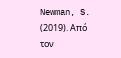Newman, S. (2019). Από τον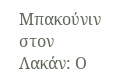Μπακούνιν στον Λακάν: Ο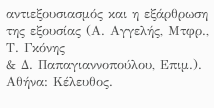αντιεξουσιασμός και η εξάρθρωση της εξουσίας (Α. Αγγελής, Μτφρ., Τ. Γκόνης
& Δ. Παπαγιαννοπούλου, Επιμ.). Αθήνα: Κέλευθος.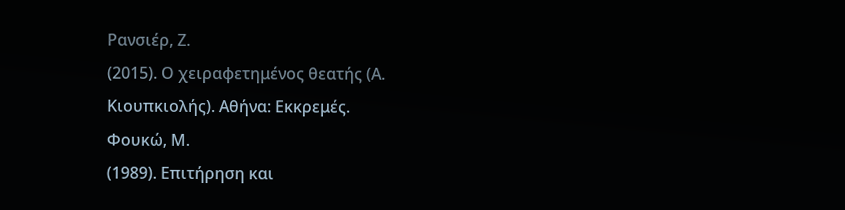Ρανσιέρ, Ζ.
(2015). Ο χειραφετημένος θεατής (Α.
Κιουπκιολής). Αθήνα: Εκκρεμές.
Φουκώ, Μ.
(1989). Επιτήρηση και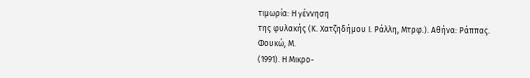τιμωρία: Η γέννηση
της φυλακής (Κ. Χατζηδήμου Ι. Ράλλη, Μτρφ.). Αθήνα: Ράππας.
Φουκώ, Μ.
(1991). Η Μικρο-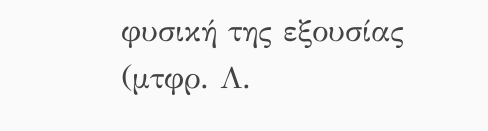φυσική της εξουσίας
(μτφρ. Λ.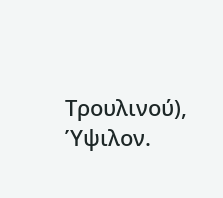Τρουλινού), Ύψιλον.